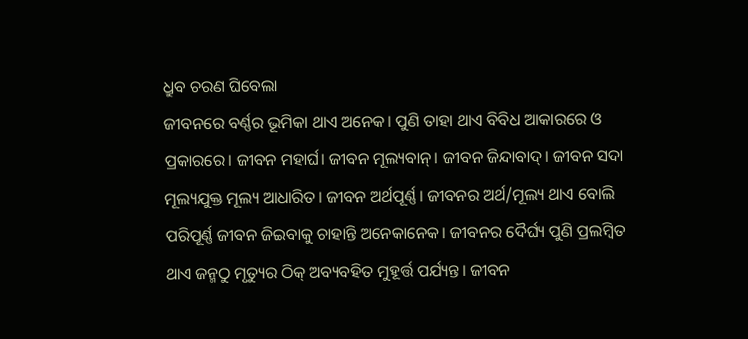ଧ୍ରୁବ ଚରଣ ଘିବେଲା
ଜୀବନରେ ବର୍ଣ୍ଣର ଭୂମିକା ଥାଏ ଅନେକ। ପୁଣି ତାହା ଥାଏ ବିବିଧ ଆକାରରେ ଓ ପ୍ରକାରରେ। ଜୀବନ ମହାର୍ଘ। ଜୀବନ ମୂଲ୍ୟବାନ୍। ଜୀବନ ଜିନ୍ଦାବାଦ୍। ଜୀବନ ସଦା ମୂଲ୍ୟଯୁକ୍ତ ମୂଲ୍ୟ ଆଧାରିତ। ଜୀବନ ଅର୍ଥପୂର୍ଣ୍ଣ। ଜୀବନର ଅର୍ଥ/ମୂଲ୍ୟ ଥାଏ ବୋଲି ପରିପୂର୍ଣ୍ଣ ଜୀବନ ଜିଇବାକୁ ଚାହାନ୍ତି ଅନେକାନେକ। ଜୀବନର ଦୈର୍ଘ୍ୟ ପୁଣି ପ୍ରଲମ୍ବିତ ଥାଏ ଜନ୍ମଠୁ ମୃତ୍ୟୁର ଠିକ୍ ଅବ୍ୟବହିତ ମୁହୂର୍ତ୍ତ ପର୍ଯ୍ୟନ୍ତ। ଜୀବନ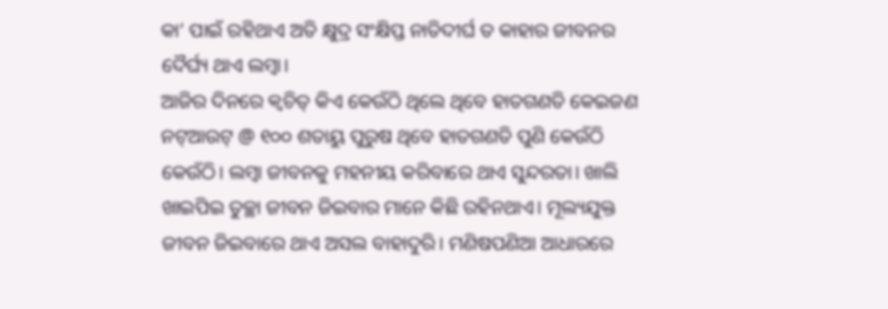କା’ ପାଇଁ ରହିଥାଏ ଅତି କ୍ଷୁଦ୍ର ସଂକ୍ଷିପ୍ତ ନାତିଦୀର୍ଘ ତ କାହାର ଜୀବନର ଦୈର୍ଘ୍ୟ ଥାଏ ଲମ୍ବା।
ଆଜିର ଦିନରେ କ୍ୱଚିତ୍ କିଏ କେଉଁଠି ଥିଲେ ଥିବେ ହାତଗଣତି କେଇଜଣ ନଟ୍ଆଉଟ୍ @ ୧୦୦ ଶତାୟୁ ପୁରୁଷ ଥିବେ ହାତଗଣତି ପୁଣି କେଉଁଠି କେଉଁଠି। ଲମ୍ବା ଜୀବନକୁ ମହନୀୟ କରିବାରେ ଥାଏ ସୁନ୍ଦରତା। ଖାଲି ଖାଇପିଇ ତୁଚ୍ଛା ଜୀବନ ଜିଇବାର ମାନେ କିଛି ରହିନଥାଏ। ମୂଲ୍ୟଯୁକ୍ତ ଜୀବନ ଜିଇବାରେ ଥାଏ ଅସଲ ବାହାଦୁରି। ମଣିଷପଣିଆ ଆଧାରରେ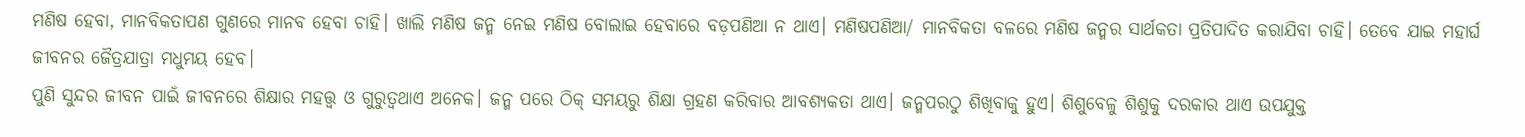ମଣିଷ ହେବା, ମାନବିକତାପଣ ଗୁଣରେ ମାନବ ହେବା ଚାହି। ଖାଲି ମଣିଷ ଜନ୍ମ ନେଇ ମଣିଷ ବୋଲାଇ ହେବାରେ ବଡ଼ପଣିଆ ନ ଥାଏ। ମଣିଷପଣିଆ/ ମାନବିକତା ବଳରେ ମଣିଷ ଜନ୍ମର ସାର୍ଥକତା ପ୍ରତିପାଦିତ କରାଯିବା ଚାହି। ତେବେ ଯାଇ ମହାର୍ଘ ଜୀବନର ଜୈତ୍ରଯାତ୍ରା ମଧୁମୟ ହେବ।
ପୁଣି ସୁନ୍ଦର ଜୀବନ ପାଇଁ ଜୀବନରେ ଶିକ୍ଷାର ମହତ୍ତ୍ୱ ଓ ଗୁରୁତ୍ୱଥାଏ ଅନେକ। ଜନ୍ମ ପରେ ଠିକ୍ ସମୟରୁ ଶିକ୍ଷା ଗ୍ରହଣ କରିବାର ଆବଶ୍ୟକତା ଥାଏ। ଜନ୍ମପରଠୁ ଶିଖିବାକୁ ହୁଏ। ଶିଶୁବେଳୁ ଶିଶୁକୁ ଦରକାର ଥାଏ ଉପଯୁକ୍ତ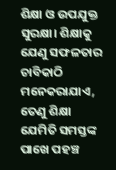ଶିକ୍ଷା ଓ ଉପଯୁକ୍ତ ସୁରକ୍ଷା। ଶିକ୍ଷାକୁ ଯେଣୁ ସଫଳତାର ଚାବିକାଠି ମନେକରାଯାଏ, ତେଣୁ ଶିକ୍ଷା ଯେମିତି ସମସ୍ତଙ୍କ ପାଖେ ପହଞ୍ଚ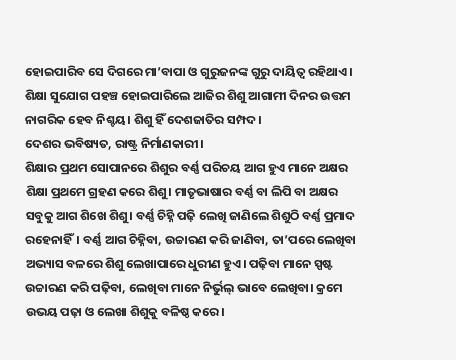ହୋଇପାରିବ ସେ ଦିଗରେ ମା’ବାପା ଓ ଗୁରୁଜନଙ୍କ ଗୁରୁ ଦାୟିତ୍ୱ ରହିଥାଏ। ଶିକ୍ଷା ସୁଯୋଗ ପହଞ୍ଚ ହୋଇପାରିଲେ ଆଜିର ଶିଶୁ ଆଗାମୀ ଦିନର ଉତ୍ତମ ନାଗରିକ ହେବ ନିଶ୍ଚୟ। ଶିଶୁ ହିଁ ଦେଶଜାତିର ସମ୍ପଦ।
ଦେଶର ଭବିଷ୍ୟତ, ରାଷ୍ଟ୍ର ନିର୍ମାଣକାରୀ।
ଶିକ୍ଷାର ପ୍ରଥମ ସୋପାନରେ ଶିଶୁର ବର୍ଣ୍ଣ ପରିଚୟ ଆଗ ହୁଏ ମାନେ ଅକ୍ଷର ଶିକ୍ଷା ପ୍ରଥମେ ଗ୍ରହଣ କରେ ଶିଶୁ। ମାତୃଭାଷାର ବର୍ଣ୍ଣ ବା ଲିପି ବା ଅକ୍ଷର ସବୁକୁ ଆଗ ଶିଖେ ଶିଶୁ। ବର୍ଣ୍ଣ ଚିହ୍ନି ପଢ଼ି ଲେଖି ଜାଣିଲେ ଶିଶୁଠି ବର୍ଣ୍ଣ ପ୍ରମାଦ ରହେନାହିଁ। ବର୍ଣ୍ଣ ଆଗ ଚିହ୍ନିବା, ଉଚ୍ଚାରଣ କରି ଜାଣିବା, ତା’ପରେ ଲେଖିବା ଅଭ୍ୟାସ ବଳରେ ଶିଶୁ ଲେଖାପାରେ ଧୁରୀଣ ହୁଏ। ପଢ଼ିବା ମାନେ ସ୍ପଷ୍ଟ ଉଚ୍ଚାରଣ କରି ପଢ଼ିବା, ଲେଖିବା ମାନେ ନିର୍ଭୁଲ୍ ଭାବେ ଲେଖିବା। କ୍ରମେ ଉଭୟ ପଢ଼ା ଓ ଲେଖା ଶିଶୁକୁ ବଳିଷ୍ଠ କରେ।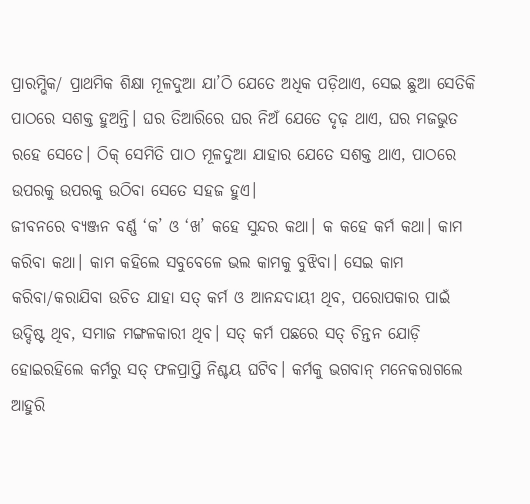ପ୍ରାରମ୍ଭିକ/ ପ୍ରାଥମିକ ଶିକ୍ଷା ମୂଳଦୁଆ ଯା’ଠି ଯେତେ ଅଧିକ ପଡ଼ିଥାଏ, ସେଇ ଛୁଆ ସେତିକି ପାଠରେ ସଶକ୍ତ ହୁଅନ୍ତି। ଘର ତିଆରିରେ ଘର ନିଅଁ ଯେତେ ଦୃଢ଼ ଥାଏ, ଘର ମଜଭୁତ ରହେ ସେତେ। ଠିକ୍ ସେମିତି ପାଠ ମୂଳଦୁଆ ଯାହାର ଯେତେ ସଶକ୍ତ ଥାଏ, ପାଠରେ ଉପରକୁ ଉପରକୁ ଉଠିବା ସେତେ ସହଜ ହୁଏ।
ଜୀବନରେ ବ୍ୟଞ୍ଜନ ବର୍ଣ୍ଣ ‘କ’ ଓ ‘ଖ’ କହେ ସୁନ୍ଦର କଥା। କ କହେ କର୍ମ କଥା। କାମ କରିବା କଥା। କାମ କହିଲେ ସବୁବେଳେ ଭଲ କାମକୁ ବୁଝିବା। ସେଇ କାମ କରିବା/କରାଯିବା ଉଚିତ ଯାହା ସତ୍ କର୍ମ ଓ ଆନନ୍ଦଦାୟୀ ଥିବ, ପରୋପକାର ପାଇଁ ଉଦ୍ଦିଷ୍ଟ ଥିବ, ସମାଜ ମଙ୍ଗଳକାରୀ ଥିବ। ସତ୍ କର୍ମ ପଛରେ ସତ୍ ଚିନ୍ତନ ଯୋଡ଼ି ହୋଇରହିଲେ କର୍ମରୁ ସତ୍ ଫଳପ୍ରାପ୍ତି ନିଶ୍ଚୟ ଘଟିବ। କର୍ମକୁ ଭଗବାନ୍ ମନେକରାଗଲେ ଆହୁରି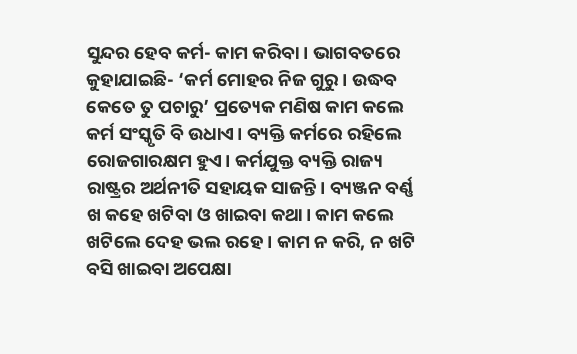ସୁନ୍ଦର ହେବ କର୍ମ- କାମ କରିବା। ଭାଗବତରେ କୁହାଯାଇଛି- ‘କର୍ମ ମୋହର ନିଜ ଗୁରୁ। ଉଦ୍ଧବ କେତେ ତୁ ପଚାରୁ’ ପ୍ରତ୍ୟେକ ମଣିଷ କାମ କଲେ କର୍ମ ସଂସ୍କୃତି ବି ଉଧାଏ। ବ୍ୟକ୍ତି କର୍ମରେ ରହିଲେ ରୋଜଗାରକ୍ଷମ ହୁଏ। କର୍ମଯୁକ୍ତ ବ୍ୟକ୍ତି ରାଜ୍ୟ ରାଷ୍ଟ୍ରର ଅର୍ଥନୀତି ସହାୟକ ସାଜନ୍ତି। ବ୍ୟଞ୍ଜନ ବର୍ଣ୍ଣ ଖ କହେ ଖଟିବା ଓ ଖାଇବା କଥା। କାମ କଲେ ଖଟିଲେ ଦେହ ଭଲ ରହେ। କାମ ନ କରି, ନ ଖଟି ବସି ଖାଇବା ଅପେକ୍ଷା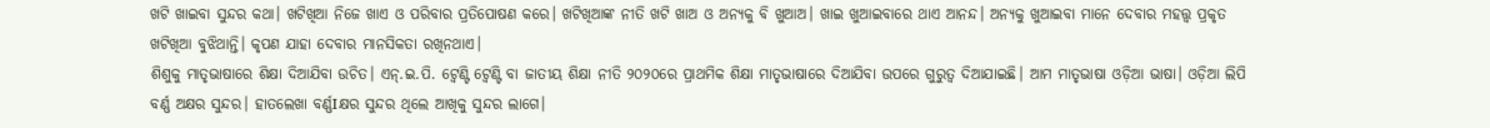ଖଟି ଖାଇବା ସୁନ୍ଦର କଥା। ଖଟିଖିଆ ନିଜେ ଖାଏ ଓ ପରିବାର ପ୍ରତିପୋଷଣ କରେ। ଖଟିଖିଆଙ୍କ ନୀତି ଖଟି ଖାଅ ଓ ଅନ୍ୟକୁ ବି ଖୁଆଅ। ଖାଇ ଖୁଆଇବାରେ ଥାଏ ଆନନ୍ଦ। ଅନ୍ୟକୁ ଖୁଆଇବା ମାନେ ଦେବାର ମହତ୍ତ୍ୱ ପ୍ରକୃତ ଖଟିଖିଆ ବୁଝିଥାନ୍ତି। କୃପଣ ଯାହା ଦେବାର ମାନସିକତା ରଖିନଥାଏ।
ଶିଶୁକୁ ମାତୃଭାଷାରେ ଶିକ୍ଷା ଦିଆଯିବା ଉଚିତ। ଏନ୍.ଇ.ପି. ଟ୍ବେଣ୍ଟି ଟ୍ବେଣ୍ଟି ବା ଜାତୀୟ ଶିକ୍ଷା ନୀତି ୨୦୨୦ରେ ପ୍ରାଥମିକ ଶିକ୍ଷା ମାତୃଭାଷାରେ ଦିଆଯିବା ଉପରେ ଗୁରୁତ୍ୱ ଦିଆଯାଇଛି। ଆମ ମାତୃଭାଷା ଓଡ଼ିଆ ଭାଷା। ଓଡ଼ିଆ ଲିପି ବର୍ଣ୍ଣ ଅକ୍ଷର ସୁନ୍ଦର। ହାତଲେଖା ବର୍ଣ୍ଣIକ୍ଷର ସୁନ୍ଦର ଥିଲେ ଆଖିକୁ ସୁନ୍ଦର ଲାଗେ।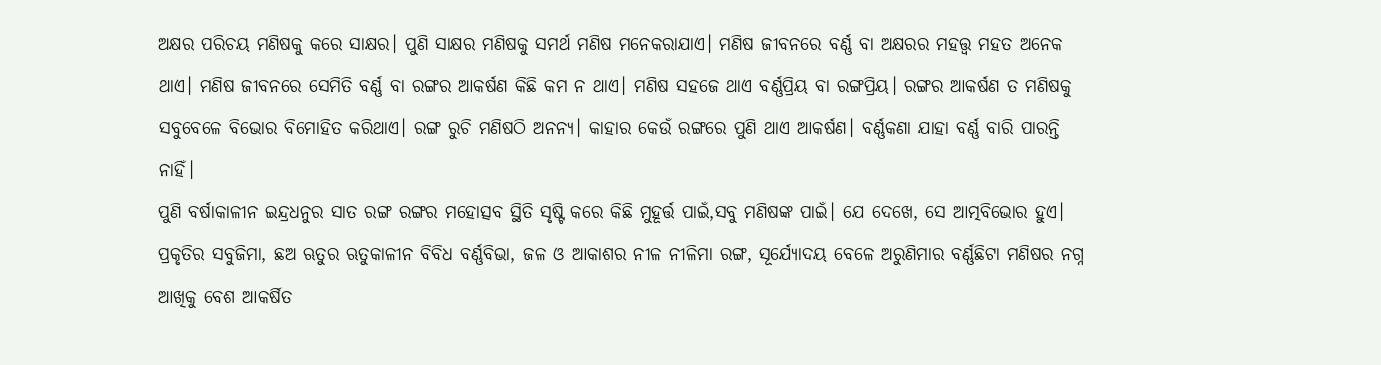ଅକ୍ଷର ପରିଚୟ ମଣିଷକୁ କରେ ସାକ୍ଷର। ପୁଣି ସାକ୍ଷର ମଣିଷକୁ ସମର୍ଥ ମଣିଷ ମନେକରାଯାଏ। ମଣିଷ ଜୀବନରେ ବର୍ଣ୍ଣ ବା ଅକ୍ଷରର ମହତ୍ତ୍ୱ ମହତ ଅନେକ ଥାଏ। ମଣିଷ ଜୀବନରେ ସେମିତି ବର୍ଣ୍ଣ ବା ରଙ୍ଗର ଆକର୍ଷଣ କିଛି କମ ନ ଥାଏ। ମଣିଷ ସହଜେ ଥାଏ ବର୍ଣ୍ଣପ୍ରିୟ ବା ରଙ୍ଗପ୍ରିୟ। ରଙ୍ଗର ଆକର୍ଷଣ ତ ମଣିଷକୁ ସବୁବେଳେ ବିଭୋର ବିମୋହିତ କରିଥାଏ। ରଙ୍ଗ ରୁଚି ମଣିଷଠି ଅନନ୍ୟ। କାହାର କେଉଁ ରଙ୍ଗରେ ପୁଣି ଥାଏ ଆକର୍ଷଣ। ବର୍ଣ୍ଣକଣା ଯାହା ବର୍ଣ୍ଣ ବାରି ପାରନ୍ତି ନାହିଁ।
ପୁଣି ବର୍ଷାକାଳୀନ ଇନ୍ଦ୍ରଧନୁର ସାତ ରଙ୍ଗ ରଙ୍ଗର ମହୋତ୍ସବ ସ୍ଥିତି ସୃଷ୍ଟି କରେ କିଛି ମୁହୂର୍ତ୍ତ ପାଇଁ,ସବୁ ମଣିଷଙ୍କ ପାଇଁ। ଯେ ଦେଖେ, ସେ ଆତ୍ମବିଭୋର ହୁଏ। ପ୍ରକୃତିର ସବୁଜିମା, ଛଅ ଋତୁର ଋତୁକାଳୀନ ବିବିଧ ବର୍ଣ୍ଣବିଭା, ଜଳ ଓ ଆକାଶର ନୀଳ ନୀଳିମା ରଙ୍ଗ, ସୂର୍ଯ୍ୟୋଦୟ ବେଳେ ଅରୁଣିମାର ବର୍ଣ୍ଣଛିଟା ମଣିଷର ନଗ୍ନ ଆଖିକୁ ବେଶ ଆକର୍ଷିତ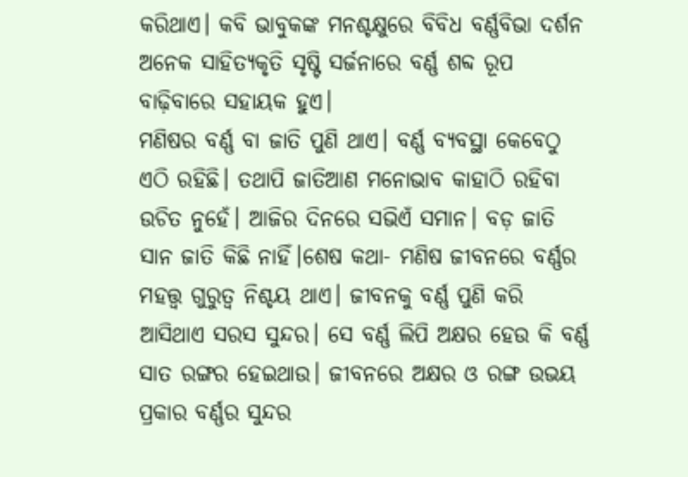କରିଥାଏ। କବି ଭାବୁକଙ୍କ ମନଶ୍ଚକ୍ଷୁରେ ବିବିଧ ବର୍ଣ୍ଣବିଭା ଦର୍ଶନ ଅନେକ ସାହିତ୍ୟକୃତି ସୃଷ୍ଟି ସର୍ଜନାରେ ବର୍ଣ୍ଣ ଶବ୍ଦ ରୂପ ବାଢ଼ିବାରେ ସହାୟକ ହୁଏ।
ମଣିଷର ବର୍ଣ୍ଣ ବା ଜାତି ପୁଣି ଥାଏ। ବର୍ଣ୍ଣ ବ୍ୟବସ୍ଥା କେବେଠୁ ଏଠି ରହିଛି। ତଥାପି ଜାତିଆଣ ମନୋଭାବ କାହାଠି ରହିବା ଉଚିତ ନୁହେଁ। ଆଜିର ଦିନରେ ସଭିଏଁ ସମାନ। ବଡ଼ ଜାତି ସାନ ଜାତି କିଛି ନାହିଁ।ଶେଷ କଥା- ମଣିଷ ଜୀବନରେ ବର୍ଣ୍ଣର ମହତ୍ତ୍ୱ ଗୁରୁତ୍ୱ ନିଶ୍ଚୟ ଥାଏ। ଜୀବନକୁ ବର୍ଣ୍ଣ ପୁଣି କରି ଆସିଥାଏ ସରସ ସୁନ୍ଦର। ସେ ବର୍ଣ୍ଣ ଲିପି ଅକ୍ଷର ହେଉ କି ବର୍ଣ୍ଣ ସାତ ରଙ୍ଗର ହେଇଥାଉ। ଜୀବନରେ ଅକ୍ଷର ଓ ରଙ୍ଗ ଉଭୟ ପ୍ରକାର ବର୍ଣ୍ଣର ସୁନ୍ଦର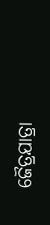ଜୈତ୍ରଯାତ୍ରା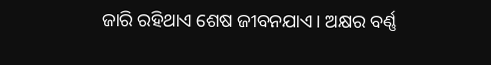ଜାରି ରହିଥାଏ ଶେଷ ଜୀବନଯାଏ। ଅକ୍ଷର ବର୍ଣ୍ଣ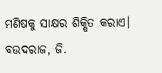ମଣିଷକୁ ସାକ୍ଷର ଶିକ୍ଷିତ କରାଏ।
ବଉଦରାଜ, ଜି.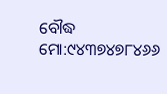ବୌଦ୍ଧ
ମୋ:୯୪୩୭୪୭୮୪୬୬